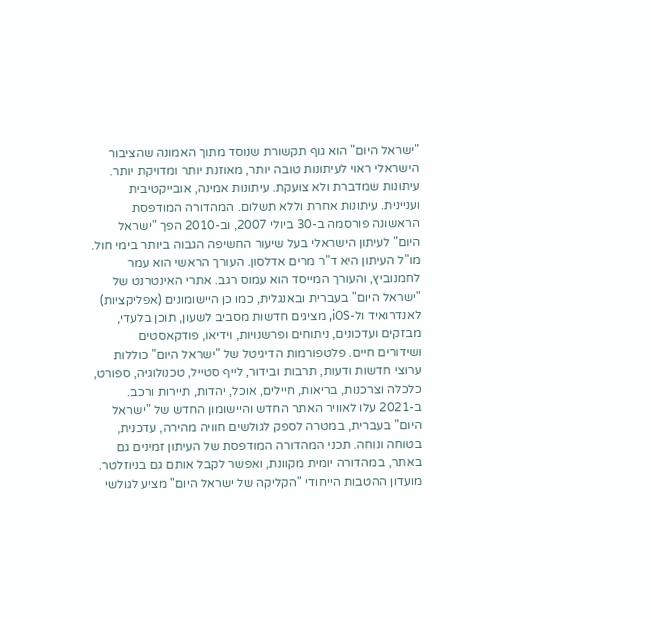"ישראל היום" הוא גוף תקשורת שנוסד מתוך האמונה שהציבור הישראלי ראוי לעיתונות טובה יותר, מאוזנת יותר ומדויקת יותר. עיתונות שמדברת ולא צועקת. עיתונות אמינה, אובייקטיבית ועניינית. עיתונות אחרת וללא תשלום. המהדורה המודפסת הראשונה פורסמה ב-30 ביולי 2007, וב-2010 הפך "ישראל היום" לעיתון הישראלי בעל שיעור החשיפה הגבוה ביותר בימי חול. מו"ל העיתון היא ד"ר מרים אדלסון. העורך הראשי הוא עמר לחמנוביץ, והעורך המייסד הוא עמוס רגב. אתרי האינטרנט של "ישראל היום" בעברית ובאנגלית, כמו כן היישומונים (אפליקציות) לאנדרואיד ול-iOS, מציגים חדשות מסביב לשעון, תוכן בלעדי, מבזקים ועדכונים, ניתוחים ופרשנויות, וידיאו, פודקאסטים ושידורים חיים. פלטפורמות הדיגיטל של "ישראל היום" כוללות ערוצי חדשות ודעות, תרבות ובידור, לייף סטייל, טכנולוגיה, ספורט, כלכלה וצרכנות, בריאות, חיילים, אוכל, יהדות, תיירות ורכב. ב-2021 עלו לאוויר האתר החדש והיישומון החדש של "ישראל היום" בעברית, במטרה לספק לגולשים חוויה מהירה, עדכנית, בטוחה ונוחה. תכני המהדורה המודפסת של העיתון זמינים גם באתר, במהדורה יומית מקוונת, ואפשר לקבל אותם גם בניוזלטר. מועדון ההטבות הייחודי "הקליקה של ישראל היום" מציע לגולשי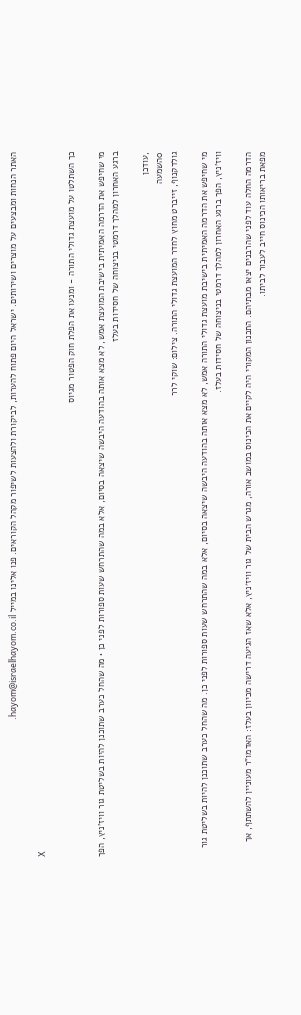האתר הנחות ומבצעים על מוצרים ושירותים. ישראל היום פתוח להערות, לביקורת ולהצעות לשיפור מקהל הקוראים. פנו אלינו במייל hayom@israelhayom.co.il.

X

כך השתלטו על מועצת גדולי התורה - ומנעו את הפלת חוק הפטור מגיוס

מי שחיפש את הדרמה האמיתית בישיבת המועצת אמש, לא מצא אותה בהודעה היבשה שיצאה בסיום, אלא במה שהתרחש שעות ספורות לפני כן • מה שהחל כערב שתוכנן להיות בשליטת גור וויז'ניץ, הפך ברגע האחרון למהלך דרמטי בניצוחה של חסידות בעלז

,עודכן
0השמעה
גולדקנוף, זייברט מחוץ לחדר המועצת גדולי התורה. צילום: שוקי לרר

מי שחיפש את הדרמה האמיתית בישיבת מועצת גדולי התורה אמש, לא מצא אותה בהודעה היבשה שיצאה בסיום, אלא במה שהתרחש שעות ספורות לפני כן. מה שהחל כערב שתוכנן להיות בשליטת גור וויז'ניץ, הפך ברגע האחרון למהלך דרמטי בניצוחה של חסידות בעלז.

הדרמה החלה עוד לפני שהרבנים יצאו מבתיהם. התכנון המקורי היה לקיים את הכינוס במושב אורה, מגרש הבית של גור וויז׳ניץ, אלא שאז הגיעה דרישה מכיוון בעלז: האדמו"ר מעוניין להשתתף, אך מפאת בריאותו הכינוס חייב לעבור לביתו.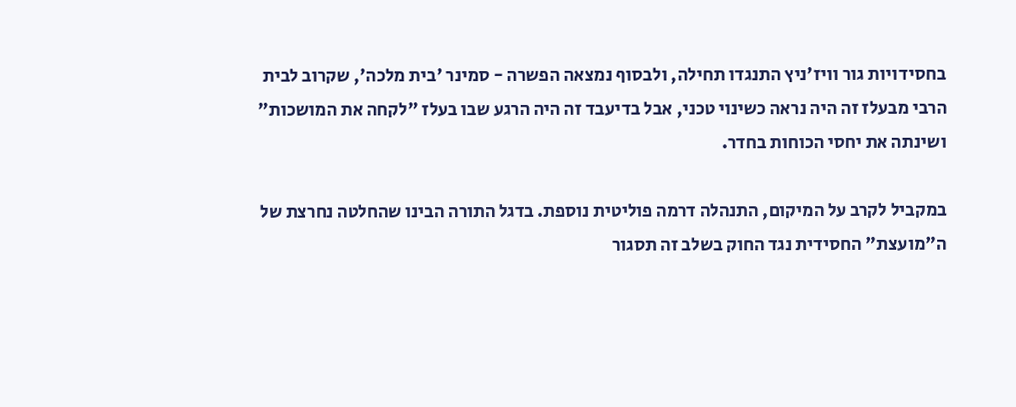בחסידויות גור וויז'ניץ התנגדו תחילה, ולבסוף נמצאה הפשרה - סמינר 'בית מלכה', שקרוב לבית הרבי מבעלז זה היה נראה כשינוי טכני, אבל בדיעבד זה היה הרגע שבו בעלז "לקחה את המושכות" ושינתה את יחסי הכוחות בחדר.

במקביל לקרב על המיקום, התנהלה דרמה פוליטית נוספת. בדגל התורה הבינו שהחלטה נחרצת של ה"מועצת" החסידית נגד החוק בשלב זה תסגור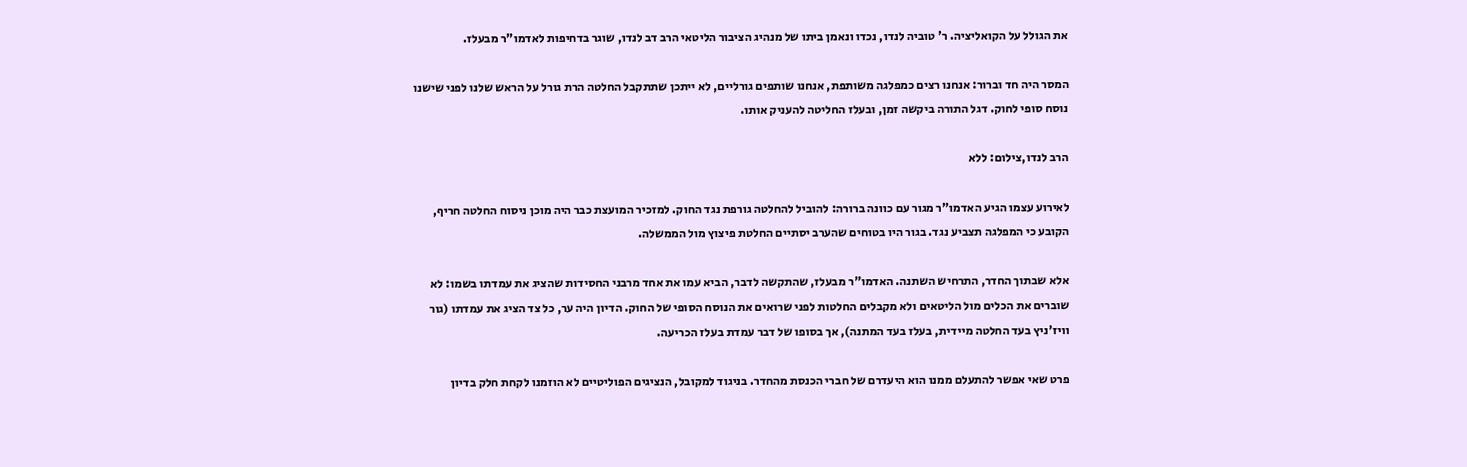את הגולל על הקואליציה. ר' טוביה לנדו, נכדו ונאמן ביתו של מנהיג הציבור הליטאי הרב דב לנדו, שוגר בדחיפות לאדמו"ר מבעלז.

המסר היה חד וברור: אנחנו רצים כמפלגה משותפת, אנחנו שותפים גורליים, לא ייתכן שתתקבל החלטה הרת גורל על הראש שלנו לפני שישנו נוסח סופי לחוק. דגל התורה ביקשה זמן, ובעלז החליטה להעניק אותו.

הרב לנדו,צילום: ללא

לאירוע עצמו הגיע האדמו"ר מגור עם כוונה ברורה: להוביל להחלטה גורפת נגד החוק. למזכיר המועצת כבר היה מוכן ניסוח החלטה חריף, הקובע כי המפלגה תצביע נגד. בגור היו בטוחים שהערב יסתיים החלטת פיצוץ מול הממשלה.

אלא שבתוך החדר, התרחיש השתנה. האדמו"ר מבעלז, שהתקשה לדבר, הביא עמו את אחד מרבני החסידות שהציג את עמדתו בשמו: לא שוברים את הכלים מול הליטאים ולא מקבלים החלטות לפני שרואים את הנוסח הסופי של החוק. הדיון היה ער, כל צד הציג את עמדתו (גור וויז'ניץ בעד החלטה מיידית, בעלז בעד המתנה), אך בסופו של דבר עמדת בעלז הכריעה.

פרט שאי אפשר להתעלם ממנו הוא היעדרם של חברי הכנסת מהחדר. בניגוד למקובל, הנציגים הפוליטיים לא הוזמנו לקחת חלק בדיון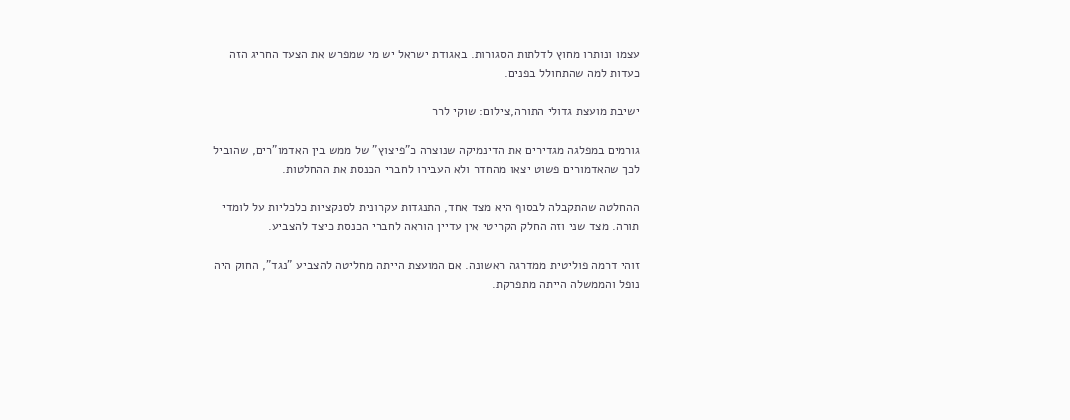עצמו ונותרו מחוץ לדלתות הסגורות. באגודת ישראל יש מי שמפרש את הצעד החריג הזה כעדות למה שהתחולל בפנים.

ישיבת מועצת גדולי התורה,צילום: שוקי לרר

גורמים במפלגה מגדירים את הדינמיקה שנוצרה כ"פיצוץ" של ממש בין האדמו"רים, שהוביל לכך שהאדמורים פשוט יצאו מהחדר ולא העבירו לחברי הכנסת את ההחלטות.

ההחלטה שהתקבלה לבסוף היא מצד אחד, התנגדות עקרונית לסנקציות כלכליות על לומדי תורה. מצד שני וזה החלק הקריטי אין עדיין הוראה לחברי הכנסת כיצד להצביע.

זוהי דרמה פוליטית ממדרגה ראשונה. אם המועצת הייתה מחליטה להצביע "נגד", החוק היה נופל והממשלה הייתה מתפרקת.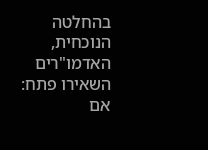בהחלטה הנוכחית, האדמו"רים השאירו פתח: אם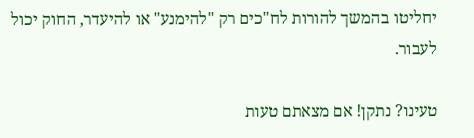יחליטו בהמשך להורות לח"כים רק "להימנע" או להיעדר, החוק יכול לעבור.

טעינו? נתקן! אם מצאתם טעות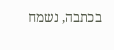בכתבה, נשמח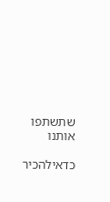שתשתפו אותנו

כדאילהכיר